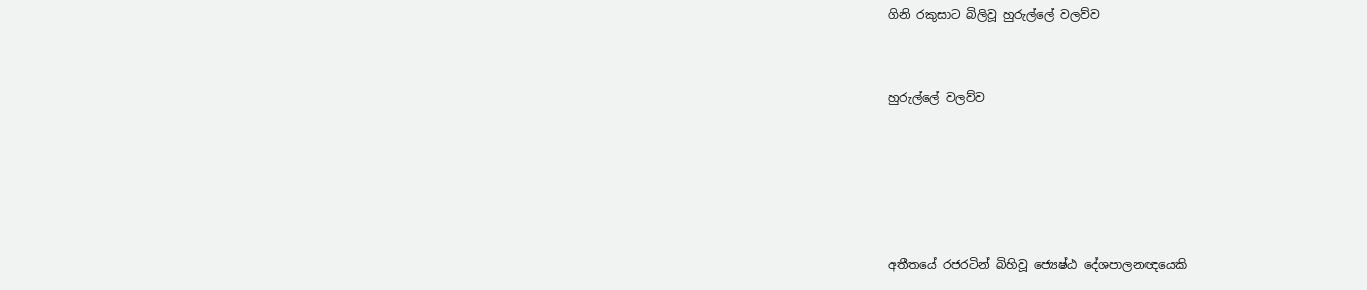ගිනි රකුසාට බිලිවූ හුරුල්ලේ වලව්ව


හුරුල්ලේ වලව්ව





අතීතයේ රජරටින් බිහිවූ ජ්‍යෙෂ්ඨ දේශපාලනඥයෙකි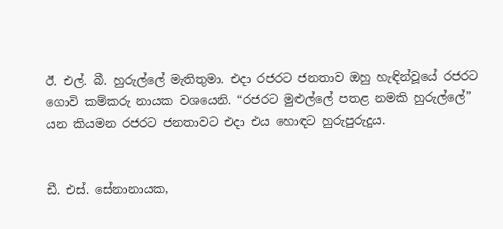ඊ. එල්. බී. හුරුල්ලේ මැතිතුමා. එදා රජරට ජනතාව ඔහු හැඳින්වූයේ රජරට ගොවි කම්කරු නායක වශයෙනි. “රජරට මුළුල්ලේ පතළ නමකි හුරුල්ලේ” යන කියමන රජරට ජනතාවට එදා එය හොඳට හුරුපුරුදුය.


ඩී. එස්. සේනානායක,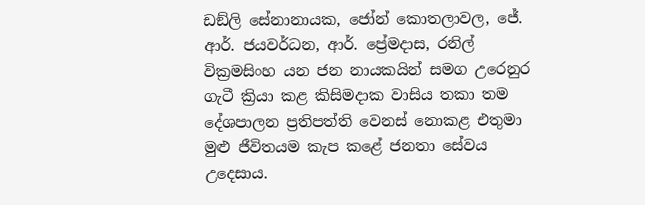ඩඞ්ලි සේනානායක, ජෝන් කොතලාවල, ජේ. ආර්. ජයවර්ධන, ආර්. ප්‍රේමදාස, රනිල් වික්‍රමසිංහ යන ජන නායකයින් සමග උරෙනුර ගැටී ක්‍රියා කළ කිසිමදාක වාසිය තකා තම දේශපාලන ප්‍රතිපත්ති වෙනස් නොකළ එතුමා මුළු ජීවිතයම කැප කළේ ජනතා සේවය උදෙසාය.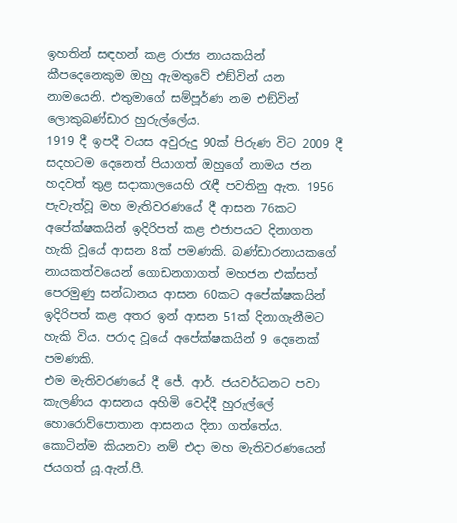ඉහතින් සඳහන් කළ රාජ්‍ය නායකයින් කීපදෙනෙකුම ඔහු ඇමතුවේ එඞ්වින් යන නාමයෙනි. එතුමාගේ සම්පූර්ණ නම එඞ්වින් ලොකුබණ්ඩාර හුරුල්ලේය.
1919 දී ඉපදී වයස අවුරුදු 90ක් පිරුණ විට 2009 දී සදහටම දෙනෙත් පියාගත් ඔහුගේ නාමය ජන හදවත් තුළ සදාකාලයෙහි රැඳී පවතිනු ඇත. 1956 පැවැත්වූ මහ මැතිවරණයේ දී ආසන 76කට අපේක්ෂකයින් ඉදිරිපත් කළ එජාපයට දිනාගත හැකි වූයේ ආසන 8ක් පමණකි. බණ්ඩාරනායකගේ නායකත්වයෙන් ගොඩනගාගත් මහජන එක්සත් පෙරමුණු සන්ධානය ආසන 60කට අපේක්ෂකයින් ඉදිරිපත් කළ අතර ඉන් ආසන 51ක් දිනාගැනීමට හැකි විය. පරාද වූයේ අපේක්ෂකයින් 9 දෙනෙක් පමණකි.
එම මැතිවරණයේ දී ජේ. ආර්. ජයවර්ධනට පවා කැලණිය ආසනය අහිමි වෙද්දී හුරුල්ලේ හොරොව්පොතාන ආසනය දිනා ගත්තේය. කොටින්ම කියනවා නම් එදා මහ මැතිවරණයෙන් ජයගත් යූ.ඇන්.පී.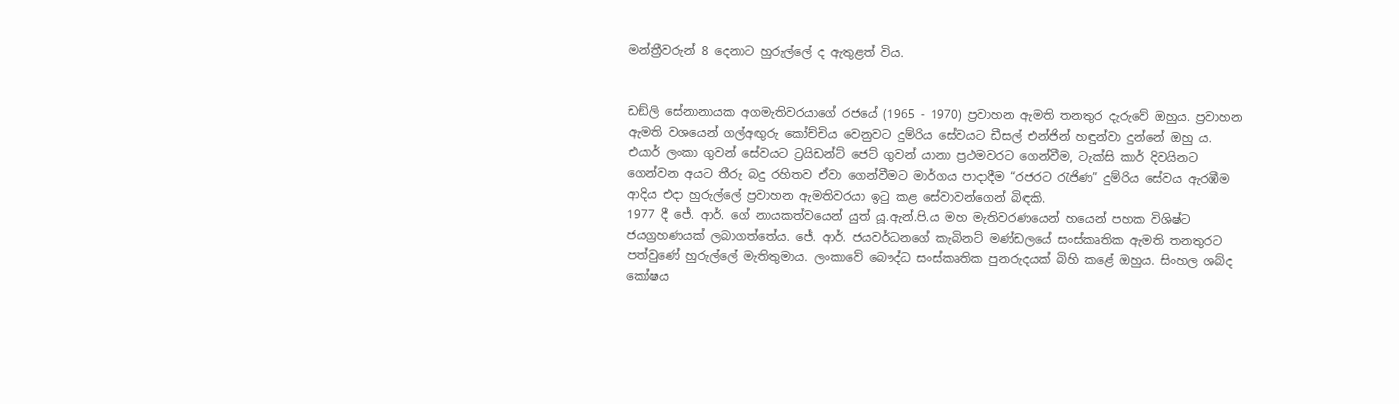මන්ත්‍රීවරුන් 8 දෙනාට හුරුල්ලේ ද ඇතුළත් විය.


ඩඞ්ලි සේනානායක අගමැතිවරයාගේ රජයේ (1965 - 1970) ප්‍රවාහන ඇමති තනතුර දැරුවේ ඔහුය. ප්‍රවාහන ඇමති වශයෙන් ගල්අඟුරු කෝච්චිය වෙනුවට දුම්රිය සේවයට ඩීසල් එන්ජින් හඳුන්වා දුන්නේ ඔහු ය. එයාර් ලංකා ගුවන් සේවයට ට්‍රයිඩන්ට් ජෙට් ගුවන් යානා ප්‍රථමවරට ගෙන්වීම, ටැක්සි කාර් දිවයිනට ගෙන්වන අයට තීරු බදු රහිතව ඒවා ගෙන්වීමට මාර්ගය පාදාදීම “රජරට රැජිණ” දුම්රිය සේවය ඇරඹීම ආදිය එදා හුරුල්ලේ ප්‍රවාහන ඇමතිවරයා ඉටු කළ සේවාවන්ගෙන් බිඳකි.
1977 දී ජේ. ආර්. ගේ නායකත්වයෙන් යුත් යූ.ඇන්.පි.ය මහ මැතිවරණයෙන් හයෙන් පහක විශිෂ්ට ජයග්‍රහණයක් ලබාගත්තේය. ජේ. ආර්. ජයවර්ධනගේ කැබිනට් මණ්ඩලයේ සංස්කෘතික ඇමති තනතුරට පත්වුණේ හුරුල්ලේ මැතිතුමාය. ලංකාවේ බෞද්ධ සංස්කෘතික පුනරුදයක් බිහි කළේ ඔහුය. සිංහල ශබ්ද කෝෂය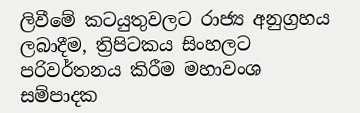ලිවීමේ කටයුතුවලට රාජ්‍ය අනුග්‍රහය ලබාදීම, ත්‍රිපිටකය සිංහලට පරිවර්තනය කිරීම මහාවංශ සම්පාදක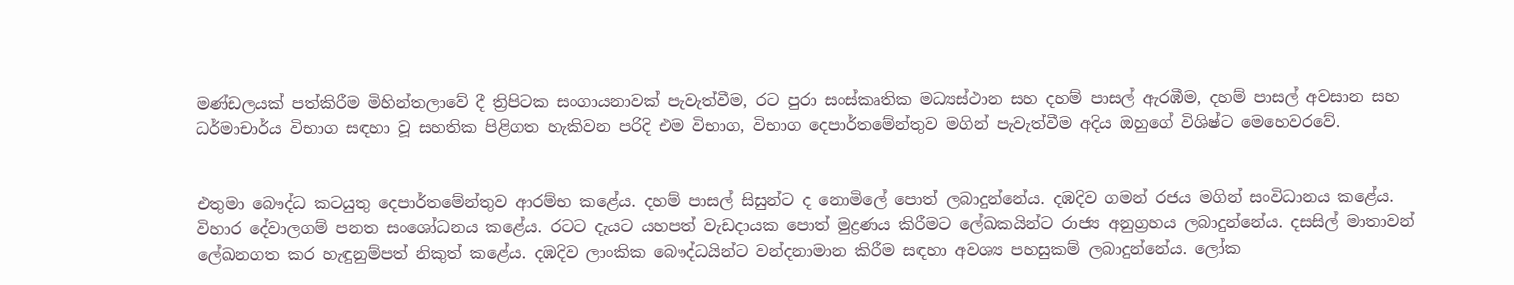මණ්ඩලයක් පත්කිරීම මිහින්තලාවේ දී ත්‍රිපිටක සංගායනාවක් පැවැත්වීම, රට පුරා සංස්කෘතික මධ්‍යස්ථාන සහ දහම් පාසල් ඇරඹීම, දහම් පාසල් අවසාන සහ ධර්මාචාර්ය විභාග සඳහා වූ සහතික පිළිගත හැකිවන පරිදි එම විභාග, විභාග දෙපාර්තමේන්තුව මගින් පැවැත්වීම අදිය ඔහුගේ විශිෂ්ට මෙහෙවරවේ.


එතුමා බෞද්ධ කටයුතු දෙපාර්තමේන්තුව ආරම්භ කළේය. දහම් පාසල් සිසුන්ට ද නොමිලේ පොත් ලබාදුන්නේය. දඹදිව ගමන් රජය මගින් සංවිධානය කළේය. විහාර දේවාලගම් පනත සංශෝධනය කළේය. රටට දැයට යහපත් වැඩදායක පොත් මුද්‍රණය කිරීමට ලේඛකයින්ට රාජ්‍ය අනුග්‍රහය ලබාදුන්නේය. දසසිල් මාතාවන් ලේඛනගත කර හැඳුනුම්පත් නිකුත් කළේය. දඹදිව ලාංකික බෞද්ධයින්ට වන්දනාමාන කිරීම සඳහා අවශ්‍ය පහසුකම් ලබාදුන්නේය. ලෝක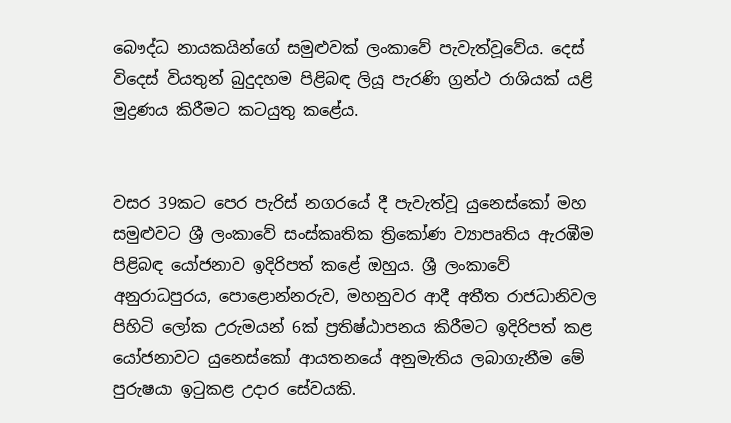බෞද්ධ නායකයින්ගේ සමුළුවක් ලංකාවේ පැවැත්වූවේය. දෙස් විදෙස් වියතුන් බුදුදහම පිළිබඳ ලියූ පැරණි ග්‍රන්ථ රාශියක් යළි මුද්‍රණය කිරීමට කටයුතු කළේය.


වසර 39කට පෙර පැරිස් නගරයේ දී පැවැත්වූ යුනෙස්කෝ මහ සමුළුවට ශ්‍රී ලංකාවේ සංස්කෘතික ත්‍රිකෝණ ව්‍යාපෘතිය ඇරඹීම පිළිබඳ යෝජනාව ඉදිරිපත් කළේ ඔහුය. ශ්‍රී ලංකාවේ අනුරාධපුරය, පොළොන්නරුව, මහනුවර ආදී අතීත රාජධානිවල පිහිටි ලෝක උරුමයන් 6ක් ප්‍රතිෂ්ඨාපනය කිරීමට ඉදිරිපත් කළ යෝජනාවට යුනෙස්කෝ ආයතනයේ අනුමැතිය ලබාගැනීම මේ පුරුෂයා ඉටුකළ උදාර සේවයකි.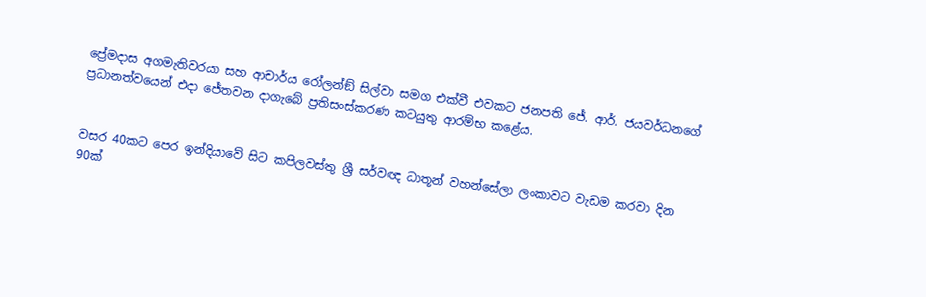ප්‍රේමදාස අගමැතිවරයා සහ ආචාර්ය රෝලන්ඞ් සිල්වා සමග එක්වී එවකට ජනපති ජේ. ආර්. ජයවර්ධනගේ ප්‍රධානත්වයෙන් එදා ජේතවන දාගැබේ ප්‍රතිසංස්කරණ කටයුතු ආරම්භ කළේය.


වසර 40කට පෙර ඉන්දියාවේ සිට කපිලවස්තු ශ්‍රී සර්වඥ ධාතූන් වහන්සේලා ලංකාවට වැඩම කරවා දින 90ක්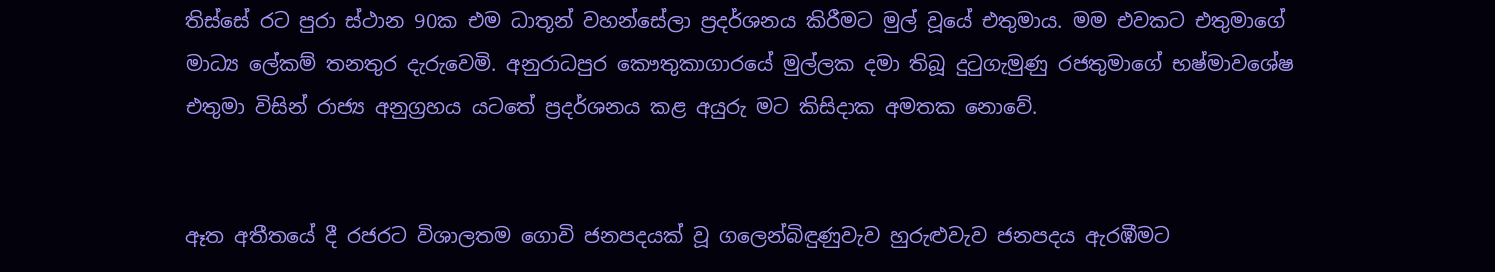තිස්සේ රට පුරා ස්ථාන 90ක එම ධාතූන් වහන්සේලා ප්‍රදර්ශනය කිරීමට මුල් වූයේ එතුමාය. මම එවකට එතුමාගේ මාධ්‍ය ලේකම් තනතුර දැරුවෙමි. අනුරාධපුර කෞතුකාගාරයේ මුල්ලක දමා තිබූ දුටුගැමුණු රජතුමාගේ භෂ්මාවශේෂ එතුමා විසින් රාජ්‍ය අනුග්‍රහය යටතේ ප්‍රදර්ශනය කළ අයුරු මට කිසිදාක අමතක නොවේ.


ඈත අතීතයේ දී රජරට විශාලතම ගොවි ජනපදයක් වූ ගලෙන්බිඳුණුවැව හුරුළුවැව ජනපදය ඇරඹීමට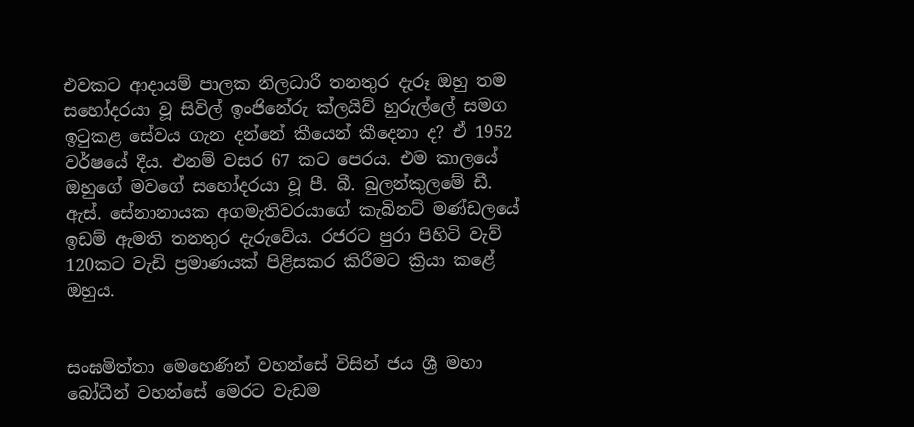එවකට ආදායම් පාලක නිලධාරී තනතුර දැරූ ඔහු තම සහෝදරයා වූ සිවිල් ඉංජිනේරු ක්ලයිව් හුරුල්ලේ සමග ඉටුකළ සේවය ගැන දන්නේ කීයෙන් කීදෙනා ද? ඒ 1952 වර්ෂයේ දීය. එනම් වසර 67 කට පෙරය. එම කාලයේ ඔහුගේ මවගේ සහෝදරයා වූ පී. බී. බුලන්කුලමේ ඩී. ඇස්. සේනානායක අගමැතිවරයාගේ කැබිනට් මණ්ඩලයේ ඉඩම් ඇමති තනතුර දැරුවේය. රජරට පුරා පිහිටි වැව් 120කට වැඩි ප්‍රමාණයක් පිළිසකර කිරීමට ක්‍රියා කළේ ඔහුය.


සංඝමිත්තා මෙහෙණින් වහන්සේ විසින් ජය ශ්‍රී මහා බෝධීන් වහන්සේ මෙරට වැඩම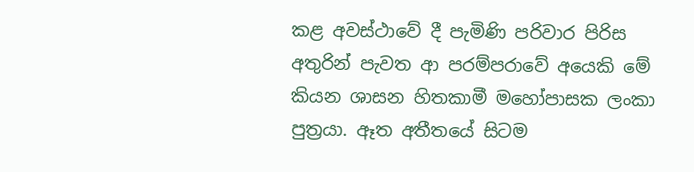කළ අවස්ථාවේ දී පැමිණි පරිවාර පිරිස අතුරින් පැවත ආ පරම්පරාවේ අයෙකි මේ කියන ශාසන හිතකාමී මහෝපාසක ලංකා පුත්‍රයා. ඈත අතීතයේ සිටම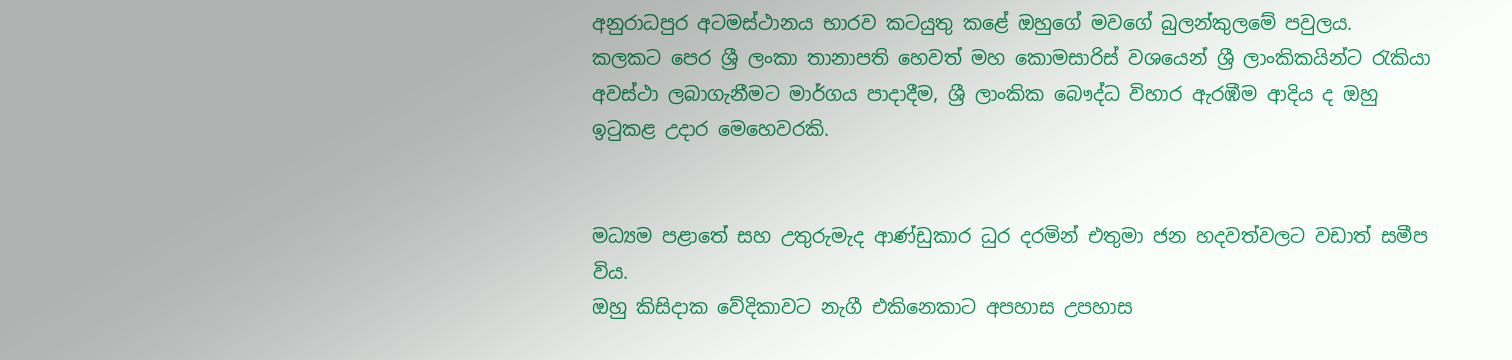අනුරාධපුර අටමස්ථානය භාරව කටයුතු කළේ ඔහුගේ මවගේ බුලන්කුලමේ පවුලය.
කලකට පෙර ශ්‍රී ලංකා තානාපති හෙවත් මහ කොමසාරිස් වශයෙන් ශ්‍රී ලාංකිකයින්ට රැකියා අවස්ථා ලබාගැනීමට මාර්ගය පාදාදීම, ශ්‍රී ලාංකික බෞද්ධ විහාර ඇරඹීම ආදිය ද ඔහු ඉටුකළ උදාර මෙහෙවරකි.


මධ්‍යම පළාතේ සහ උතුරුමැද ආණ්ඩුකාර ධුර දරමින් එතුමා ජන හදවත්වලට වඩාත් සමීප විය.
ඔහු කිසිදාක වේදිකාවට නැගී එකිනෙකාට අපහාස උපහාස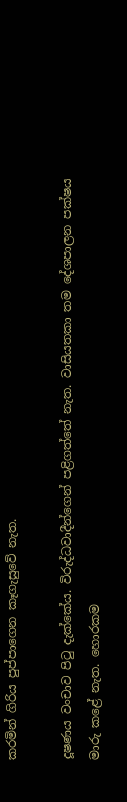කරමින් ගිරිය පුප්පාගෙන කෑගැසුවේ නැත.

දූෂණය වංචාව පිටු දැක්කේය. විරුද්ධවාදීන්ගෙන් පළිගත්තේ නැත. වාසියතකා තම දේශපාලන පක්ෂය මාරු කළේ නැත. හොරකම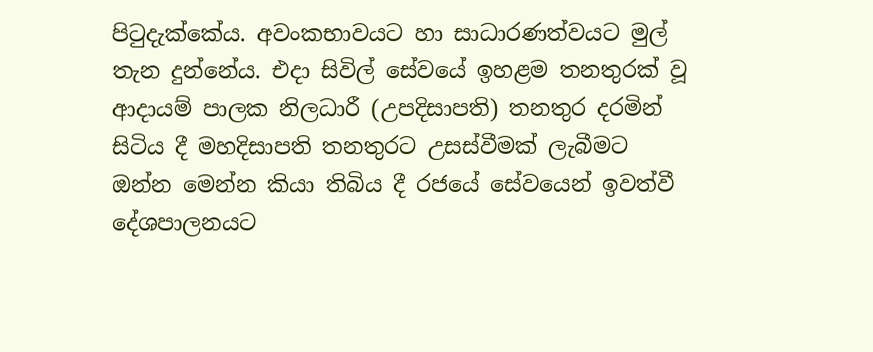පිටුදැක්කේය. අවංකභාවයට හා සාධාරණත්වයට මුල් තැන දුන්නේය. එදා සිවිල් සේවයේ ඉහළම තනතුරක් වූ ආදායම් පාලක නිලධාරී (උපදිසාපති) තනතුර දරමින් සිටිය දී මහදිසාපති තනතුරට උසස්වීමක් ලැබීමට ඔන්න මෙන්න කියා තිබිය දී රජයේ සේවයෙන් ඉවත්වී දේශපාලනයට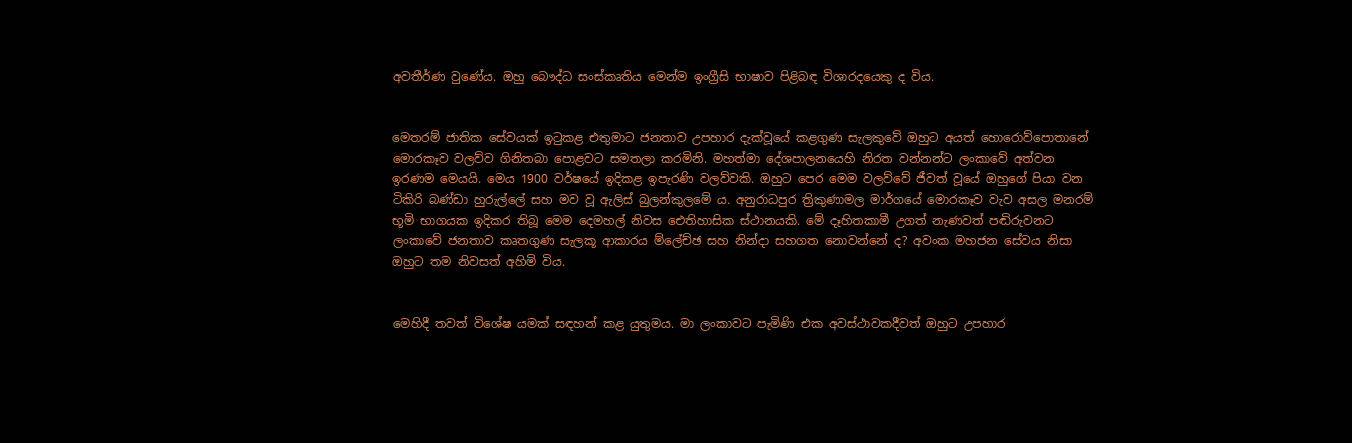අවතීර්ණ වුණේය. ඔහු බෞද්ධ සංස්කෘතිය මෙන්ම ඉංග්‍රීසි භාෂාව පිළිබඳ විශාරදයෙකු ද විය.


මෙතරම් ජාතික සේවයක් ඉටුකළ එතුමාට ජනතාව උපහාර දැක්වූයේ කළගුණ සැලකුවේ ඔහුට අයත් හොරොව්පොතානේ මොරකෑව වලව්ව ගිනිතබා පොළවට සමතලා කරමිනි. මහත්මා දේශපාලනයෙහි නිරත වන්නන්ට ලංකාවේ අත්වන ඉරණම මෙයයි. මෙය 1900 වර්ෂයේ ඉදිකළ ඉපැරණි වලව්වකි. ඔහුට පෙර මෙම වලව්වේ ජීවත් වූයේ ඔහුගේ පියා වන ටිකිරි බණ්ඩා හුරුල්ලේ සහ මව වූ ඇලිස් බුලන්කුලමේ ය. අනුරාධපුර ත්‍රිකුණාමල මාර්ගයේ මොරකෑව වැව අසල මනරම් භූමි භාගයක ඉදිකර තිබූ මෙම දෙමහල් නිවස ඓතිහාසික ස්ථානයකි. මේ දෑහිතකාමී උගත් නැණවත් පඬිරුවනට ලංකාවේ ජනතාව කෘතගුණ සැලකූ ආකාරය ම්ලේච්ඡ සහ නින්දා සහගත නොවන්නේ ද? අවංක මහජන සේවය නිසා ඔහුට තම නිවසත් අහිමි විය.


මෙහිදී තවත් විශේෂ යමක් සඳහන් කළ යුතුමය. මා ලංකාවට පැමිණි එක අවස්ථාවකදීවත් ඔහුට උපහාර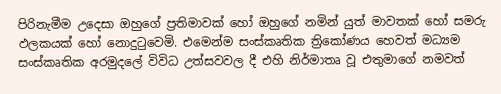පිරිනැමීම උදෙසා ඔහුගේ ප්‍රතිමාවක් හෝ ඔහුගේ නමින් යුත් මාවතක් හෝ සමරු ඵලකයක් හෝ නොදුටුවෙමි. එමෙන්ම සංස්කෘතික ත්‍රිකෝණය හෙවත් මධ්‍යම සංස්කෘතික අරමුදලේ විවිධ උත්සවවල දී එහි නිර්මාතෘ වූ එතුමාගේ නමවත්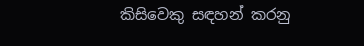කිසිවෙකු සඳහන් කරනු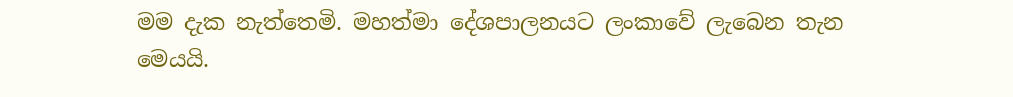මම දැක නැත්තෙමි. මහත්මා දේශපාලනයට ලංකාවේ ලැබෙන තැන මෙයයි.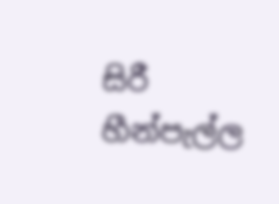සිරී හීන්පැල්ල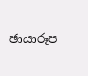ඡායාරූප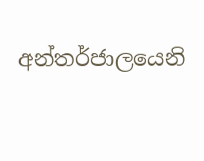අන්තර්ජාලයෙනි